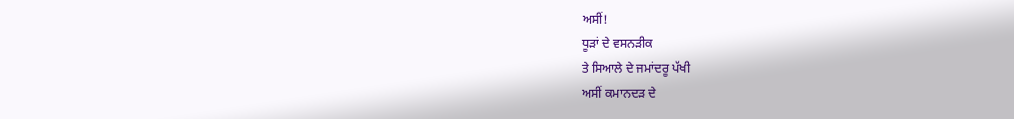ਅਸੀਂ!
ਧੂੜਾਂ ਦੇ ਵਸਨੜੀਕ
ਤੇ ਸਿਆਲੇ ਦੇ ਜਮਾਂਦਰੂ ਪੱਖੀ
ਅਸੀਂ ਕਮਾਨਦੜ ਦੇ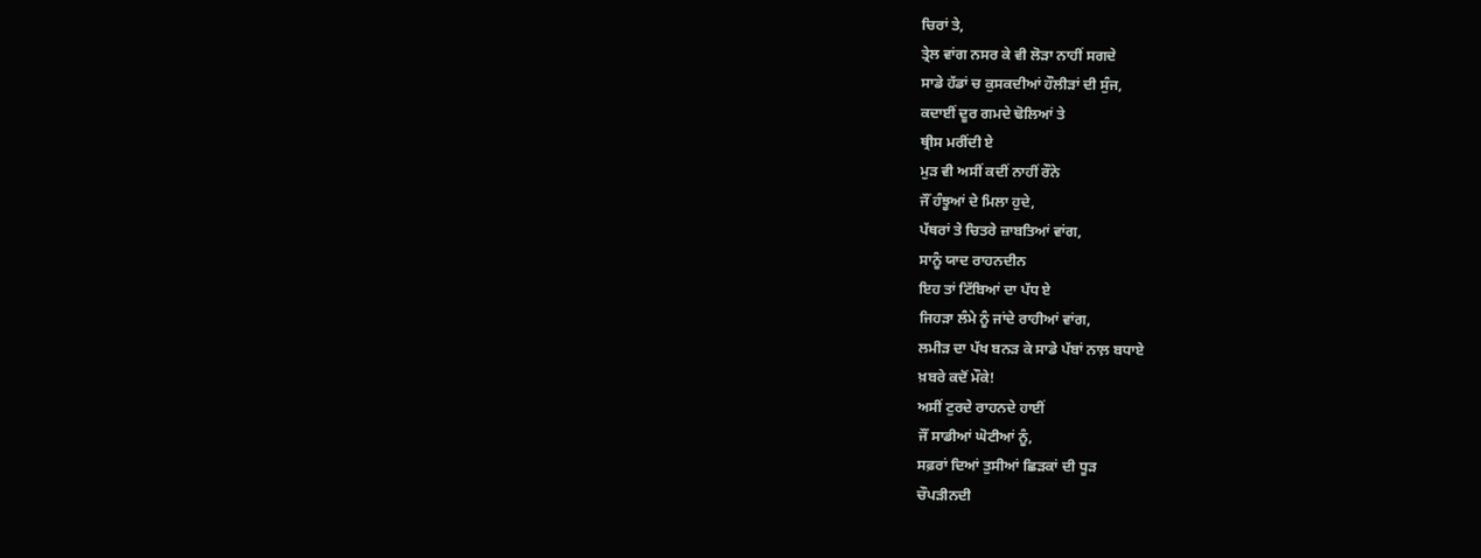ਚਿਰਾਂ ਤੇ,
ਤ੍ਰੇਲ ਵਾਂਗ ਨਸਰ ਕੇ ਵੀ ਲੋੜਾ ਨਾਹੀਂ ਸਗਦੇ
ਸਾਡੇ ਹੱਡਾਂ ਚ ਕੁਸਕਦੀਆਂ ਹੌਲੀੜਾਂ ਦੀ ਸੁੰਜ,
ਕਦਾਈਂ ਦੂਰ ਗਮਦੇ ਢੋਲਿਆਂ ਤੇ
ਥ੍ਰੀਸ ਮਰੀਂਦੀ ਏ
ਮੁੜ ਵੀ ਅਸੀਂ ਕਦੀਂ ਨਾਹੀਂ ਰੌਨੇ
ਜੌਂ ਹੰਝੂਆਂ ਦੇ ਮਿਲਾ ਹੁਦੇ,
ਪੱਥਰਾਂ ਤੇ ਚਿਤਰੇ ਜ਼ਾਬਤਿਆਂ ਵਾਂਗ,
ਸਾਨੂੰ ਯਾਦ ਰਾਹਨਦੀਨ
ਇਹ ਤਾਂ ਟਿੱਬਿਆਂ ਦਾ ਪੱਧ ਏ
ਜਿਹੜਾ ਲੰਮੇ ਨੂੰ ਜਾਂਦੇ ਰਾਹੀਆਂ ਵਾਂਗ,
ਲਮੀੜ ਦਾ ਪੱਖ ਬਨੜ ਕੇ ਸਾਡੇ ਪੱਬਾਂ ਨਾਲ਼ ਬਧਾਏ
ਖ਼ਬਰੇ ਕਦੋਂ ਮੌਕੇ!
ਅਸੀਂ ਟੁਰਦੇ ਰਾਹਨਦੇ ਹਾਈਂ
ਜੌਂ ਸਾਡੀਆਂ ਘੋਟੀਆਂ ਨੂੰ,
ਸਫ਼ਰਾਂ ਦਿਆਂ ਤੁਸੀਆਂ ਛਿੜਕਾਂ ਦੀ ਧੂੜ
ਚੌਪੜੀਨਦੀ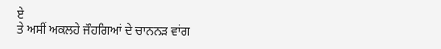ਏ
ਤੇ ਅਸੀਂ ਅਕਲਹੇ ਜੌਹਗਿਆਂ ਦੇ ਚਾਨਨੜ ਵਾਂਗ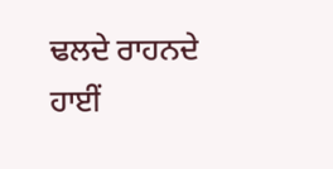ਢਲਦੇ ਰਾਹਨਦੇ ਹਾਈਂ